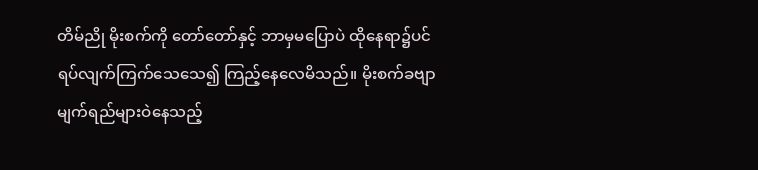တိမ်ညို မိုးစက်ကို တော်တော်နှင့် ဘာမှမပြောပဲ ထိုနေရာ၌ပင် ရပ်လျက်ကြက်သေသေ၍ ကြည့်နေလေမိသည်။ မိုးစက်ခဗျာ မျက်ရည်များဝဲနေသည့်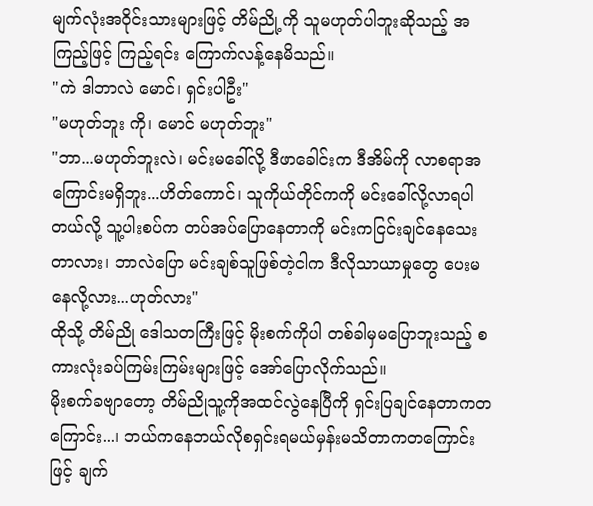မျက်လုံးအဝိုင်းသားများဖြင့် တိမ်ညို့ကို သူမဟုတ်ပါဘူးဆိုသည့် အကြည့်ဖြင့် ကြည့်ရင်း ကြောက်လန့်နေမိသည်။
"ကဲ ဒါဘာလဲ မောင်၊ ရှင်းပါဦး"
"မဟုတ်ဘူး ကို၊ မောင် မဟုတ်ဘူး"
"ဘာ...မဟုတ်ဘူးလဲ၊ မင်းမခေါ်လို့ ဒီဖာခေါင်းက ဒီအိမ်ကို လာစရာအကြောင်းမရှိဘူး...ဟိတ်ကောင်၊ သူကိုယ်တိုင်ကကို မင်းခေါ်လို့လာရပါတယ်လို့ သူ့ပါးစပ်က တပ်အပ်ပြောနေတာကို မင်းကငြင်းချင်နေသေးတာလား၊ ဘာလဲပြော မင်းချစ်သူဖြစ်တဲ့ငါက ဒီလိုသာယာမှုတွေ ပေးမနေလို့လား...ဟုတ်လား"
ထိုသို့ တိမ်ညို ဒေါသတကြီးဖြင့် မိုးစက်ကိုပါ တစ်ခါမှမပြောဘူးသည့် စကားလုံးခပ်ကြမ်းကြမ်းများဖြင့် အော်ပြောလိုက်သည်။
မိုးစက်ခဗျာတော့ တိမ်ညိုသူ့ကိုအထင်လွဲနေပြီကို ရှင်းပြချင်နေတာကတကြောင်း...၊ ဘယ်ကနေဘယ်လိုစရှင်းရမယ်မှန်းမသိတာကတကြောင်းဖြင့် ချက်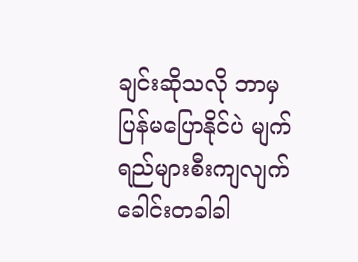ချင်းဆိုသလို ဘာမှပြန်မပြောနိုင်ပဲ မျက်ရည်များစီးကျလျက် ခေါင်းတခါခါ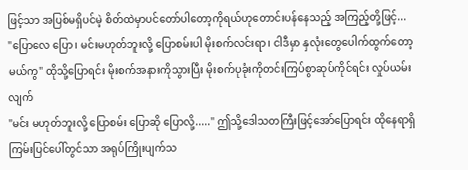ဖြင့်သာ အပြစ်မရှိပင်မဲ့ စိတ်ထဲမှာပင်တော်ပါတော့ကိုရယ်ဟုတောင်းပန်နေသည့် အကြည့်တို့ဖြင့်...
"ပြောလေ ပြော၊ မင်းမဟုတ်ဘူးလို့ ပြောစမ်းပါ မိုးစက်လင်းရာ၊ ငါဒီမှာ နှလုံးတွေပေါက်ထွက်တော့မယ်ကွ" ထိုသို့ပြောရင်း မိုးစက်အနားကိုသွားပြီး မိုးစက်ပုခုံးကိုတင်းကြပ်စွာဆုပ်ကိုင်ရင်း လှုပ်ယမ်းလျက်
"မင်း မဟုတ်ဘူးလို့ ပြောစမ်း ပြောဆို ပြောလို့....." ဤသို့ဒေါသတကြီးဖြင့်အော်ပြောရင်း ထိုနေရာရှိကြမ်းပြင်ပေါ်တွင်သာ အရုပ်ကြိုးပျက်သ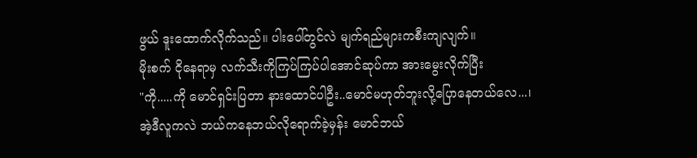ဖွယ် ဒူးထောက်လိုက်သည်။ ပါးပေါ်တွင်လဲ မျက်ရည်များကစီးကျလျက်။
မိုးစက် ငိုနေရာမှ လက်သီးကိုကြပ်ကြပ်ပါအောင်ဆုပ်ကာ အားမွေးလိုက်ပြီး
"ကို.....ကို မောင်ရှင်းပြတာ နားထောင်ပါဦး..မောင်မဟုတ်ဘူးလို့ပြောနေတယ်လေ...၊ အဲ့ဒီလူကလဲ ဘယ်ကနေဘယ်လိုရောက်ခဲ့မှန်း မောင်ဘယ်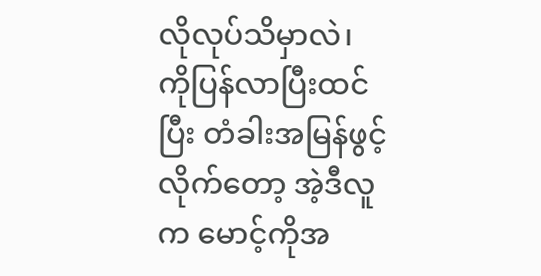လိုလုပ်သိမှာလဲ၊ ကိုပြန်လာပြီးထင်ပြီး တံခါးအမြန်ဖွင့်လိုက်တော့ အဲ့ဒီလူက မောင့်ကိုအ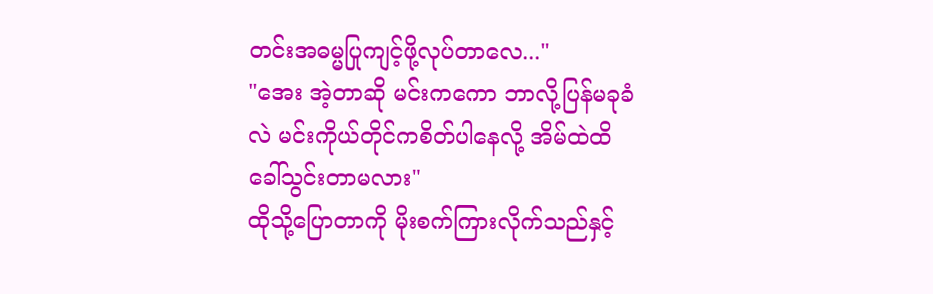တင်းအဓမ္မပြုကျင့်ဖို့လုပ်တာလေ..."
"အေး အဲ့တာဆို မင်းကကော ဘာလို့ပြန်မခုခံလဲ မင်းကိုယ်တိုင်ကစိတ်ပါနေလို့ အိမ်ထဲထိခေါ်သွင်းတာမလား"
ထိုသို့ပြောတာကို မိုးစက်ကြားလိုက်သည်နှင့်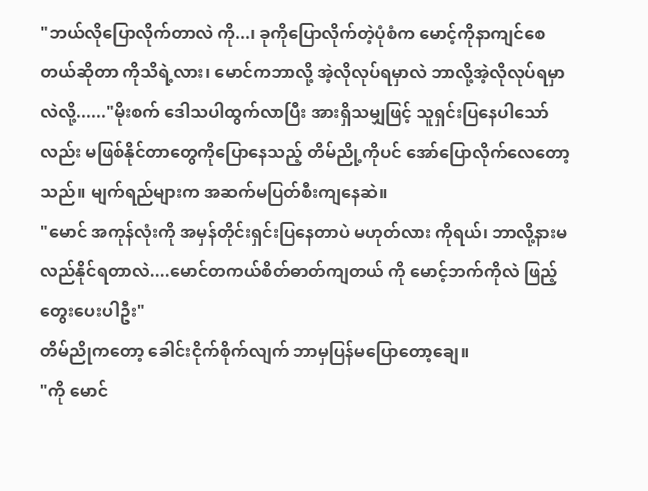"ဘယ်လိုပြောလိုက်တာလဲ ကို...၊ ခုကိုပြောလိုက်တဲ့ပုံစံက မောင့်ကိုနာကျင်စေတယ်ဆိုတာ ကိုသိရဲ့လား၊ မောင်ကဘာလို့ အဲ့လိုလုပ်ရမှာလဲ ဘာလို့အဲ့လိုလုပ်ရမှာလဲလို့......"မိုးစက် ဒေါသပါထွက်လာပြီး အားရှိသမျှဖြင့် သူရှင်းပြနေပါသော်လည်း မဖြစ်နိုင်တာတွေကိုပြောနေသည့် တိမ်ညို့ကိုပင် အော်ပြောလိုက်လေတော့သည်။ မျက်ရည်များက အဆက်မပြတ်စီးကျနေဆဲ။
"မောင် အကုန်လုံးကို အမှန်တိုင်းရှင်းပြနေတာပဲ မဟုတ်လား ကိုရယ်၊ ဘာလို့နားမလည်နိုင်ရတာလဲ....မောင်တကယ်စိတ်ဓာတ်ကျတယ် ကို မောင့်ဘက်ကိုလဲ ဖြည့်တွေးပေးပါဦး"
တိမ်ညိုကတော့ ခေါင်းငိုက်စိုက်လျက် ဘာမှပြန်မပြောတော့ချေ။
"ကို မောင်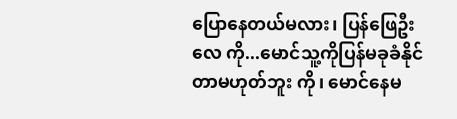ပြောနေတယ်မလား၊ ပြန်ဖြေဦးလေ ကို...မောင်သူ့ကိုပြန်မခုခံနိုင်တာမဟုတ်ဘူး ကို၊ မောင်နေမ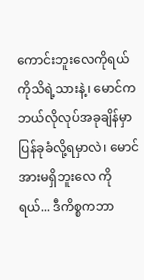ကောင်းဘူးလေကိုရယ် ကိုသိရဲ့သားနဲ့၊ မောင်ကဘယ်လိုလုပ်အခုချိန်မှာ ပြန်ခုခံလို့ရမှာလဲ၊ မောင်အားမရှိဘူးလေ ကိုရယ်... ဒီကိစ္စကဘာ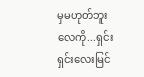မှမဟုတ်ဘူးလေကို...ရှင်းရှင်းလေးမြင်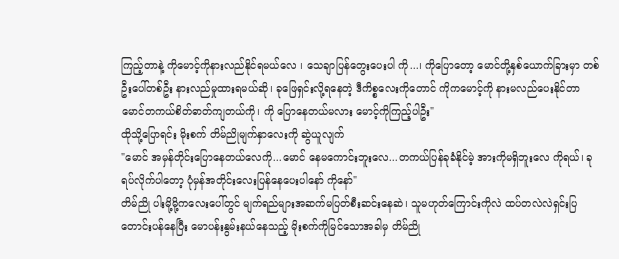ကြည့်တာနဲ့ ကိုမောင့်ကိုနားလည်နိုင်ရမယ်လေ ၊ သေချာပြန်တွေးပေးပါ ကို...၊ ကိုပြောတော့ မောင်တို့နှစ်ယောက်ခြားမှာ တစ်ဦးပေါ်တစ်ဦး နားလည်မှုထားရမယ်ဆို၊ ခုဖြေရှင်းလို့ရနေတဲ့ ဒီကိစ္စလေးကိုတောင် ကိုကမောင့်ကို နားမလည်ပေးနိုင်တာ မောင်တကယ်စိတ်ဓာတ်ကျတယ်ကို၊ ကို ပြောနေတယ်မလား မောင့်ကိုကြည့်ပါဦး"
ထိုသို့ပြောရင်း မိုးစက် တိမ်ညိုမျက်နှာလေးကို ဆွဲယူလျက်
"မောင် အမှန်တိုင်းပြောနေတယ်လေကို...မောင် နေမကောင်းဘူးလေ...တကယ်ပြန်ခုခံနိုင်မဲ့ အားကိုမရှိဘူးလေ ကိုရယ်၊ ခုရပ်လိုက်ပါတော့ ပုံမှန်အတိုင်းလေးပြန်နေပေးပါနော် ကိုနော်"
တိမ်ညို ပါးမို့မို့ကလေးပေါ်တွင် မျက်ရည်များအဆက်မပြတ်စီးဆင်းနေဆဲ၊ သူမဟုတ်ကြောင်းကိုလဲ ထပ်တလဲလဲရှင်းပြတောင်းပန်နေပြီး မောပန်းနွမ်းနယ်နေသည့် မိုးစက်ကိုမြင်သောအခါမှ တိမ်ညို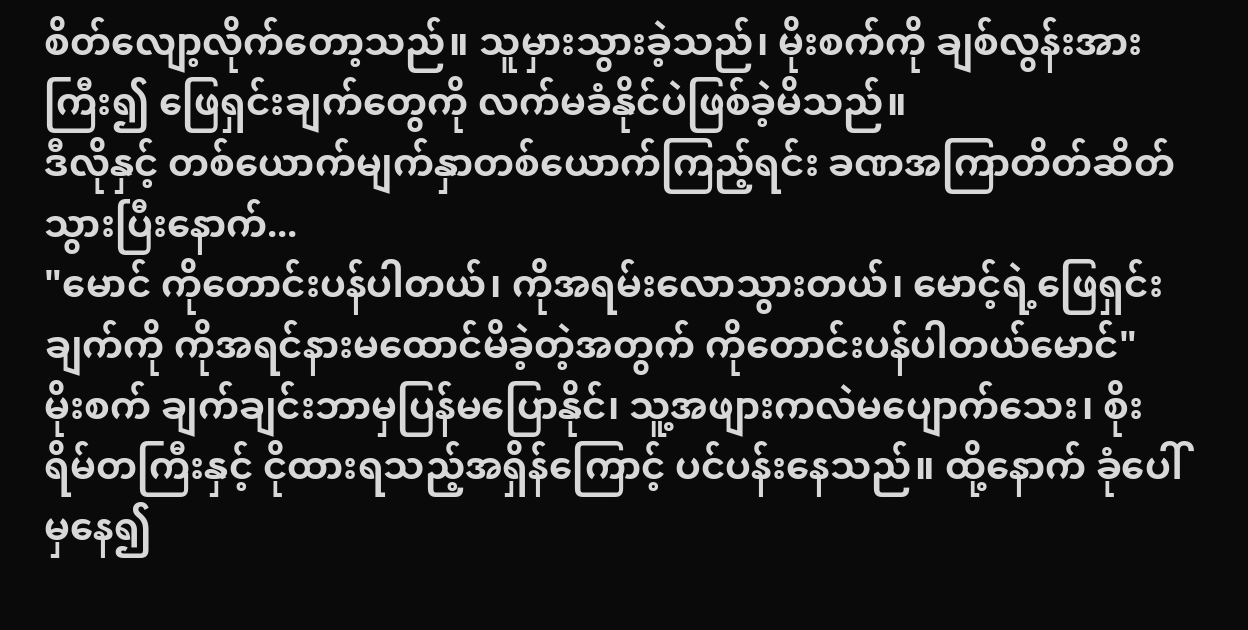စိတ်လျော့လိုက်တော့သည်။ သူမှားသွားခဲ့သည်၊ မိုးစက်ကို ချစ်လွန်းအားကြီး၍ ဖြေရှင်းချက်တွေကို လက်မခံနိုင်ပဲဖြစ်ခဲ့မိသည်။
ဒီလိုနှင့် တစ်ယောက်မျက်နှာတစ်ယောက်ကြည့်ရင်း ခဏအကြာတိတ်ဆိတ်သွားပြီးနောက်...
"မောင် ကိုတောင်းပန်ပါတယ်၊ ကိုအရမ်းလောသွားတယ်၊ မောင့်ရဲ့ဖြေရှင်းချက်ကို ကိုအရင်နားမထောင်မိခဲ့တဲ့အတွက် ကိုတောင်းပန်ပါတယ်မောင်"
မိုးစက် ချက်ချင်းဘာမှပြန်မပြောနိုင်၊ သူ့အဖျားကလဲမပျောက်သေး၊ စိုးရိမ်တကြီးနှင့် ငိုထားရသည့်အရှိန်ကြောင့် ပင်ပန်းနေသည်။ ထို့နောက် ခုံပေါ်မှနေ၍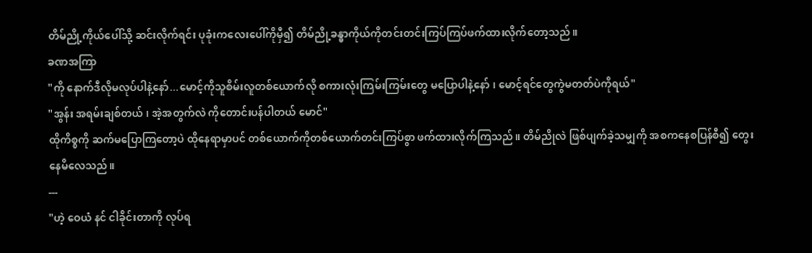တိမ်ညို့ကိုယ်ပေါ်သို့ ဆင်းလိုက်ရင်း ပုခုံးကလေးပေါ်ကိုမှီ၍ တိမ်ညို့ခန္ဓာကိုယ်ကိုတင်းတင်းကြပ်ကြပ်ဖက်ထားလိုက်တော့သည်။
ခဏအကြာ
"ကို နောက်ဒီလိုမလုပ်ပါနဲ့နော်...မောင့်ကိုသူစိမ်းလူတစ်ယောက်လို စကားလုံးကြမ်းကြမ်းတွေ မပြောပါနဲ့နော်၊ မောင့်ရင်တွေကွဲမတတ်ပဲကိုရယ်"
"အွန်း အရမ်းချစ်တယ်၊ အဲ့အတွက်လဲ ကိုတောင်းပန်ပါတယ် မောင်"
ထိုကိစ္စကို ဆက်မပြောကြတော့ပဲ ထိုနေရာမှာပင် တစ်ယောက်ကိုတစ်ယောက်တင်းကြပ်စွာ ဖက်ထားလိုက်ကြသည်။ တိမ်ညိုလဲ ဖြစ်ပျက်ခဲ့သမျှကို အစကနေစပြန်စီ၍ တွေးနေမိလေသည်။
---
"ဟဲ့ ဝေယံ နင် ငါခိုင်းတာကို လုပ်ရ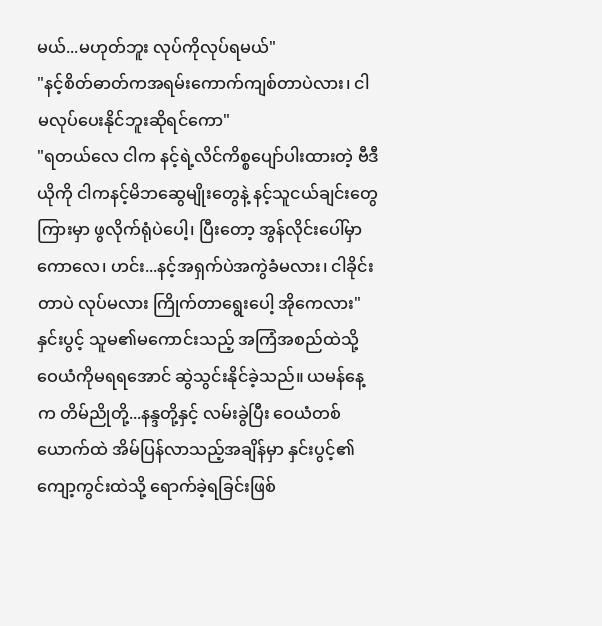မယ်...မဟုတ်ဘူး လုပ်ကိုလုပ်ရမယ်"
"နင့်စိတ်ဓာတ်ကအရမ်းကောက်ကျစ်တာပဲလား၊ ငါမလုပ်ပေးနိုင်ဘူးဆိုရင်ကော"
"ရတယ်လေ ငါက နင့်ရဲ့လိင်ကိစ္စပျော်ပါးထားတဲ့ ဗီဒီယိုကို ငါကနင့်မိဘဆွေမျိုးတွေနဲ့ နင့်သူငယ်ချင်းတွေကြားမှာ ဖွလိုက်ရုံပဲပေါ့၊ ပြီးတော့ အွန်လိုင်းပေါ်မှာကောလေ၊ ဟင်း...နင့်အရှက်ပဲအကွဲခံမလား၊ ငါခိုင်းတာပဲ လုပ်မလား ကြိုက်တာရွေးပေါ့ အိုကေလား"
နှင်းပွင့် သူမ၏မကောင်းသည့် အကြံအစည်ထဲသို့ ဝေယံကိုမရရအောင် ဆွဲသွင်းနိုင်ခဲ့သည်။ ယမန်နေ့က တိမ်ညိုတို့...နန္ဒတို့နှင့် လမ်းခွဲပြီး ဝေယံတစ်ယောက်ထဲ အိမ်ပြန်လာသည့်အချိန်မှာ နှင်းပွင့်၏ကျော့ကွင်းထဲသို့ ရောက်ခဲ့ရခြင်းဖြစ်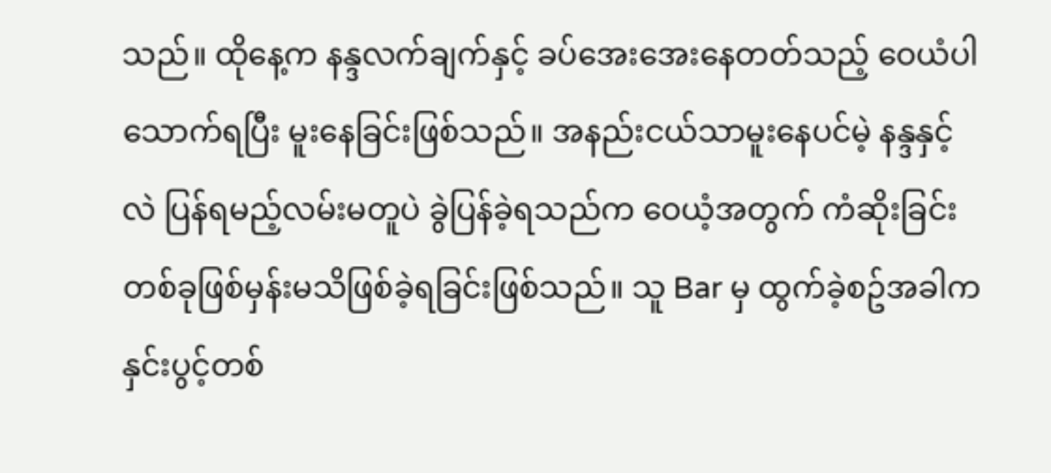သည်။ ထိုနေ့က နန္ဒလက်ချက်နှင့် ခပ်အေးအေးနေတတ်သည့် ဝေယံပါ သောက်ရပြီး မူးနေခြင်းဖြစ်သည်။ အနည်းငယ်သာမူးနေပင်မဲ့ နန္ဒနှင့်လဲ ပြန်ရမည့်လမ်းမတူပဲ ခွဲပြန်ခဲ့ရသည်က ဝေယံ့အတွက် ကံဆိုးခြင်းတစ်ခုဖြစ်မှန်းမသိဖြစ်ခဲ့ရခြင်းဖြစ်သည်။ သူ Bar မှ ထွက်ခဲ့စဥ်အခါက နှင်းပွင့်တစ်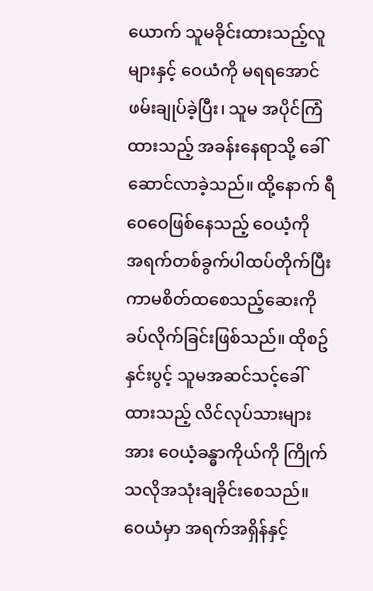ယောက် သူမခိုင်းထားသည့်လူများနှင့် ဝေယံကို မရရအောင် ဖမ်းချုပ်ခဲ့ပြီး၊ သူမ အပိုင်ကြံထားသည့် အခန်းနေရာသို့ ခေါ်ဆောင်လာခဲ့သည်။ ထို့နောက် ရီဝေဝေဖြစ်နေသည့် ဝေယံ့ကို
အရက်တစ်ခွက်ပါထပ်တိုက်ပြီး ကာမစိတ်ထစေသည့်ဆေးကိုခပ်လိုက်ခြင်းဖြစ်သည်။ ထိုစဥ် နှင်းပွင့် သူမအဆင်သင့်ခေါ်ထားသည့် လိင်လုပ်သားများအား ဝေယံ့ခန္ဓာကိုယ်ကို ကြိုက်သလိုအသုံးချခိုင်းစေသည်။ ဝေယံမှာ အရက်အရှိန်နှင့်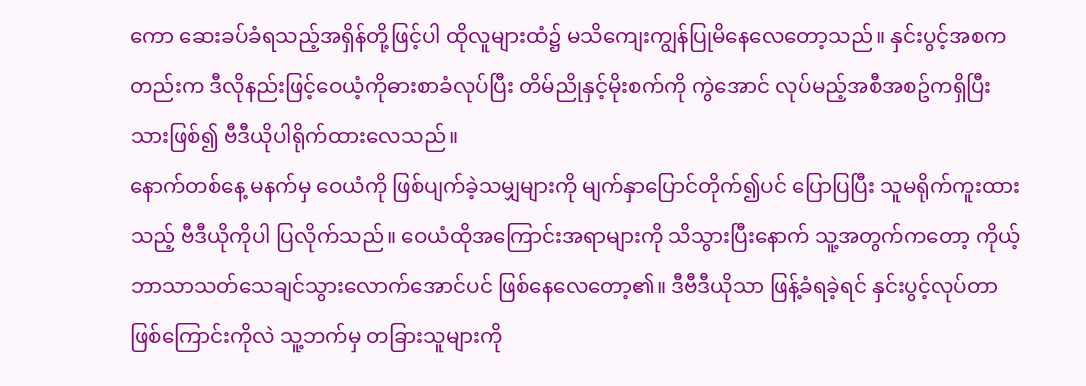ကော ဆေးခပ်ခံရသည့်အရှိန်တို့ဖြင့်ပါ ထိုလူများထံ၌ မသိကျေးကျွန်ပြုမိနေလေတော့သည်။ နှင်းပွင့်အစကတည်းက ဒီလိုနည်းဖြင့်ဝေယံ့ကိုဓားစာခံလုပ်ပြီး တိမ်ညိုနှင့်မိုးစက်ကို ကွဲအောင် လုပ်မည့်အစီအစဥ်ကရှိပြီးသားဖြစ်၍ ဗီဒီယိုပါရိုက်ထားလေသည်။
နောက်တစ်နေ့ မနက်မှ ဝေယံကို ဖြစ်ပျက်ခဲ့သမျှများကို မျက်နှာပြောင်တိုက်၍ပင် ပြောပြပြီး သူမရိုက်ကူးထားသည့် ဗီဒီယိုကိုပါ ပြလိုက်သည်။ ဝေယံထိုအကြောင်းအရာများကို သိသွားပြီးနောက် သူ့အတွက်ကတော့ ကိုယ့်ဘာသာသတ်သေချင်သွားလောက်အောင်ပင် ဖြစ်နေလေတော့၏။ ဒီဗီဒီယိုသာ ဖြန့်ခံရခဲ့ရင် နှင်းပွင့်လုပ်တာ ဖြစ်ကြောင်းကိုလဲ သူ့ဘက်မှ တခြားသူများကို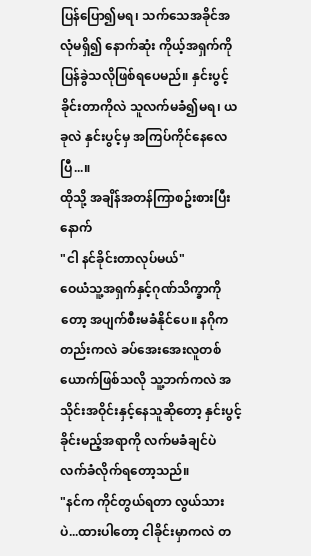ပြန်ပြော၍မရ၊ သက်သေအခိုင်အလုံမရှိ၍ နောက်ဆုံး ကိုယ့်အရှက်ကိုပြန်ခွဲသလိုဖြစ်ရပေမည်။ နှင်းပွင့်ခိုင်းတာကိုလဲ သူလက်မခံ၍မရ၊ ယခုလဲ နှင်းပွင့်မှ အကြပ်ကိုင်နေလေပြီ...။
ထိုသို့ အချိန်အတန်ကြာစဥ်းစားပြီးနောက်
"ငါ နင်ခိုင်းတာလုပ်မယ်"
ဝေယံသူ့အရှက်နှင့်ဂုဏ်သိက္ခာကိုတော့ အပျက်စီးမခံနိုင်ပေ။ နဂိုကတည်းကလဲ ခပ်အေးအေးလူတစ်ယောက်ဖြစ်သလို သူ့ဘက်ကလဲ အသိုင်းအဝိုင်းနှင့်နေသူဆိုတော့ နှင်းပွင့်ခိုင်းမည့်အရာကို လက်မခံချင်ပဲ လက်ခံလိုက်ရတော့သည်။
"နင်က ကိုင်တွယ်ရတာ လွယ်သားပဲ...ထားပါတော့ ငါခိုင်းမှာကလဲ တ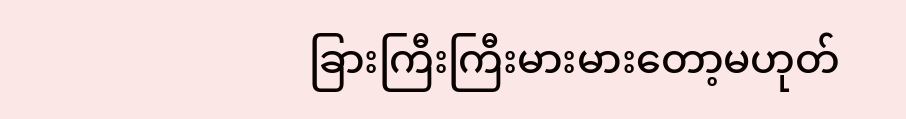ခြားကြီးကြီးမားမားတော့မဟုတ်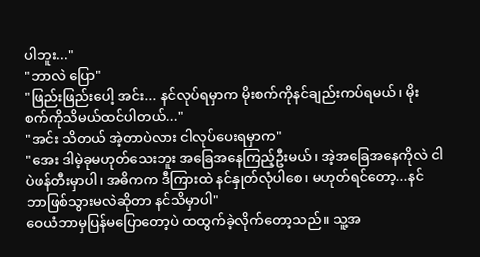ပါဘူး..."
"ဘာလဲ ပြော"
"ဖြည်းဖြည်းပေါ့ အင်း... နင်လုပ်ရမှာက မိုးစက်ကိုနင်ချည်းကပ်ရမယ်၊ မိုးစက်ကိုသိမယ်ထင်ပါတယ်..."
"အင်း သိတယ် အဲ့တာပဲလား ငါလုပ်ပေးရမှာက"
"အေး ဒါမဲ့ခုမဟုတ်သေးဘူး အခြေအနေကြည့်ဦးမယ်၊ အဲ့အခြေအနေကိုလဲ ငါပဲဖန်တီးမှာပါ၊ အဓိကက ဒီကြားထဲ နင်နှုတ်လုံပါစေ၊ မဟုတ်ရင်တော့...နင်ဘာဖြစ်သွားမလဲဆိုတာ နင်သိမှာပါ"
ဝေယံဘာမှပြန်မပြောတော့ပဲ ထထွက်ခဲ့လိုက်တော့သည်။ သူ့အ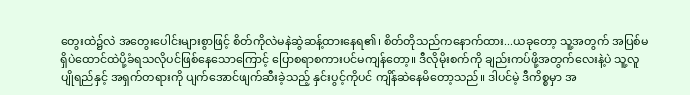တွေးထဲ၌လဲ အတွေးပေါင်းများစွာဖြင့် စိတ်ကိုလဲမနဲဆွဲဆန့်ထားနေရ၏၊ စိတ်တိုသည်ကနောက်ထား...ယခုတော့ သူ့အတွက် အပြစ်မရှိပဲထောင်ထဲပို့ခံရသလိုပင်ဖြစ်နေသောကြောင့် ပြောစရာစကားပင်မကျန်တော့။ ဒီလိုမိုးစက်ကို ချည်းကပ်ဖို့အတွက်လေးနဲ့ပဲ သူ့လူပျိုရည်နှင့် အရှက်တရားကို ပျက်အောင်ဖျက်ဆီးခဲ့သည့် နှင်းပွင့်ကိုပင် ကျိန်ဆဲနေမိတော့သည်။ ဒါပင်မဲ့ ဒီကိစ္စမှာ အ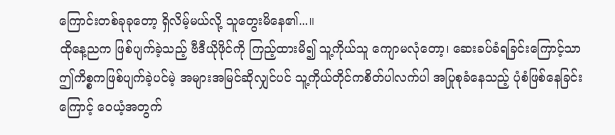ကြောင်းတစ်ခုခုတော့ ရှိလိမ့်မယ်လို့ သူတွေးမိနေ၏...။
ထိုနေ့ညက ဖြစ်ပျက်ခဲ့သည့် ဗီဒီယိုဖိုင်ကို ကြည့်ထားမိ၍ သူ့ကိုယ်သူ ကျောမလုံတော့၊ ဆေးခပ်ခံရခြင်းကြောင့်သာ ဤကိစ္စကဖြစ်ပျက်ခဲ့ပင်မဲ့ အများအမြင်ဆိုလျှင်ပင် သူ့ကိုယ်တိုင်ကစိတ်ပါလက်ပါ အပြုစုခံနေသည့် ပုံစံဖြစ်နေခြင်းကြောင့် ဝေယံ့အတွက်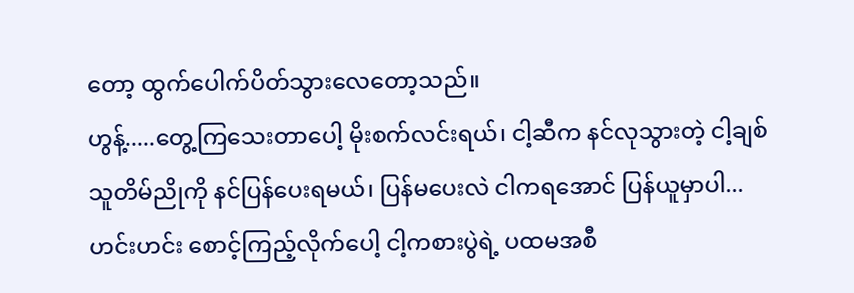တော့ ထွက်ပေါက်ပိတ်သွားလေတော့သည်။
ဟွန့်.....တွေ့ကြသေးတာပေါ့ မိုးစက်လင်းရယ်၊ ငါ့ဆီက နင်လုသွားတဲ့ ငါ့ချစ်သူတိမ်ညိုကို နင်ပြန်ပေးရမယ်၊ ပြန်မပေးလဲ ငါကရအောင် ပြန်ယူမှာပါ...ဟင်းဟင်း စောင့်ကြည့်လိုက်ပေါ့ ငါ့ကစားပွဲရဲ့ ပထမအစီ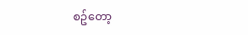စဥ်တော့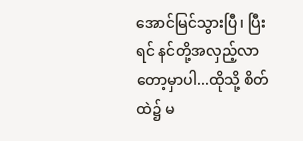အောင်မြင်သွားပြီ၊ ပြီးရင် နင်တို့အလှည့်လာတော့မှာပါ...ထိုသို့ စိတ်ထဲ၌ မ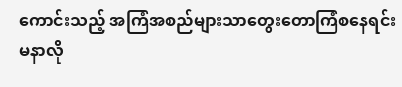ကောင်းသည့် အကြံအစည်များသာတွေးတောကြံစနေရင်း မနာလို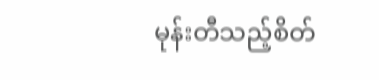မုန်းတီသည့်စိတ်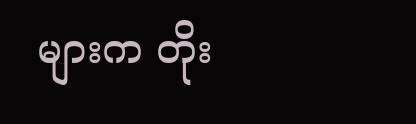များက တိုး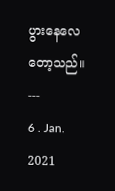ပွားနေလေတော့သည်။
---
6 . Jan. 2021